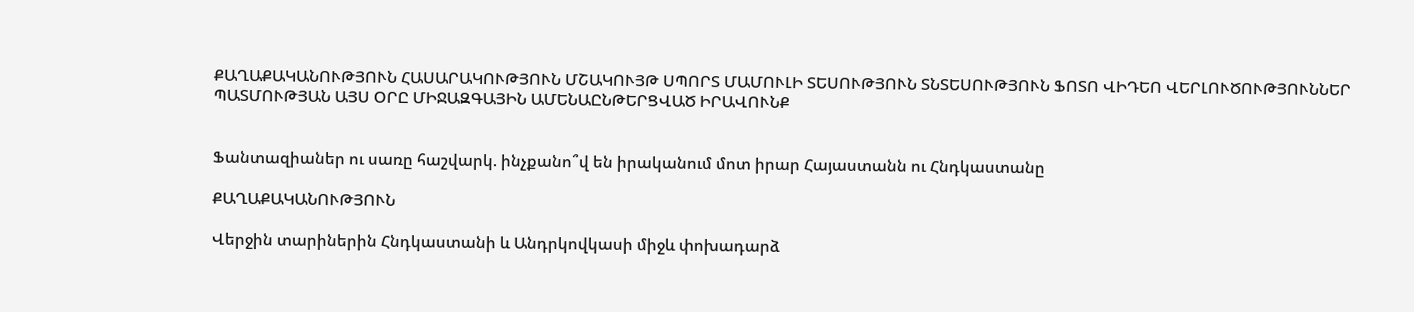ՔԱՂԱՔԱԿԱՆՈՒԹՅՈՒՆ ՀԱՍԱՐԱԿՈՒԹՅՈՒՆ ՄՇԱԿՈՒՅԹ ՍՊՈՐՏ ՄԱՄՈՒԼԻ ՏԵՍՈՒԹՅՈՒՆ ՏՆՏԵՍՈՒԹՅՈՒՆ ՖՈՏՈ ՎԻԴԵՈ ՎԵՐԼՈՒԾՈՒԹՅՈՒՆՆԵՐ ՊԱՏՄՈՒԹՅԱՆ ԱՅՍ ՕՐԸ ՄԻՋԱԶԳԱՅԻՆ ԱՄԵՆԱԸՆԹԵՐՑՎԱԾ ԻՐԱՎՈՒՆՔ


Ֆանտազիաներ ու սառը հաշվարկ. ինչքանո՞վ են իրականում մոտ իրար Հայաստանն ու Հնդկաստանը

ՔԱՂԱՔԱԿԱՆՈՒԹՅՈՒՆ

Վերջին տարիներին Հնդկաստանի և Անդրկովկասի միջև փոխադարձ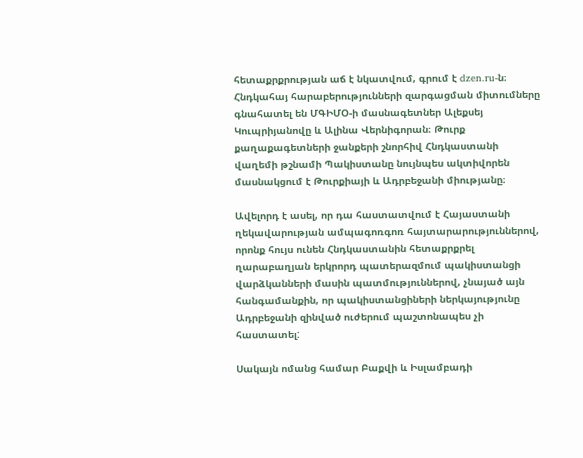հետաքրքրության աճ է նկատվում, գրում է dzen.ru-ն։ Հնդկահայ հարաբերությունների զարգացման միտումները գնահատել են ՄԳԻՄՕ-ի մասնագետներ Ալեքսեյ Կուպրիյանովը և Ալինա Վերնիգորան։ Թուրք քաղաքագետների ջանքերի շնորհիվ Հնդկաստանի վաղեմի թշնամի Պակիստանը նույնպես ակտիվորեն մասնակցում է Թուրքիայի և Ադրբեջանի միությանը։

Ավելորդ է ասել, որ դա հաստատվում է Հայաստանի ղեկավարության ամպագոռգոռ հայտարարություններով, որոնք հույս ունեն Հնդկաստանին հետաքրքրել ղարաբաղյան երկրորդ պատերազմում պակիստանցի վարձկանների մասին պատմություններով, չնայած այն հանգամանքին, որ պակիստանցիների ներկայությունը Ադրբեջանի զինված ուժերում պաշտոնապես չի հաստատել:

Սակայն ոմանց համար Բաքվի և Իսլամբադի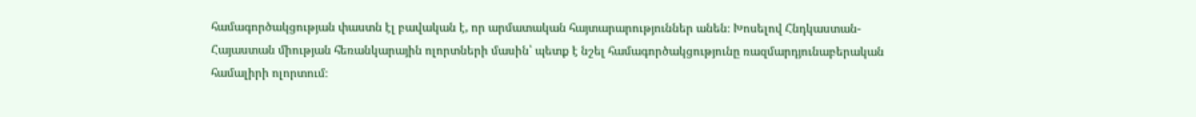համագործակցության փաստն էլ բավական է, որ արմատական հայտարարություններ անեն։ Խոսելով Հնդկաստան-Հայաստան միության հեռանկարային ոլորտների մասին՝ պետք է նշել համագործակցությունը ռազմարդյունաբերական համալիրի ոլորտում։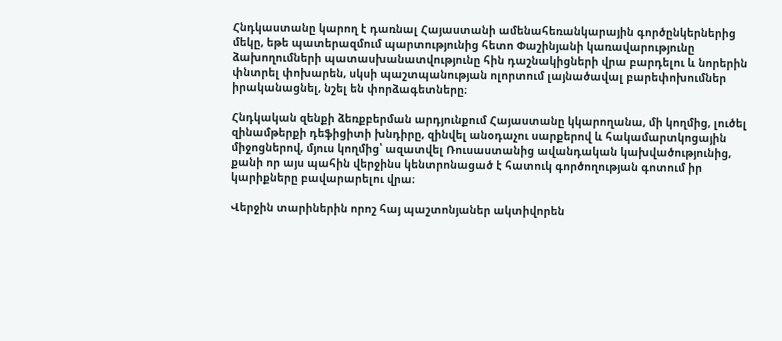Հնդկաստանը կարող է դառնալ Հայաստանի ամենահեռանկարային գործընկերներից մեկը, եթե պատերազմում պարտությունից հետո Փաշինյանի կառավարությունը ձախողումների պատասխանատվությունը հին դաշնակիցների վրա բարդելու և նորերին փնտրել փոխարեն, սկսի պաշտպանության ոլորտում լայնածավալ բարեփոխումներ իրականացնել, նշել են փորձագետները։

Հնդկական զենքի ձեռքբերման արդյունքում Հայաստանը կկարողանա, մի կողմից, լուծել զինամթերքի դեֆիցիտի խնդիրը, զինվել անօդաչու սարքերով և հակամարտկոցային միջոցներով, մյուս կողմից՝ ազատվել Ռուսաստանից ավանդական կախվածությունից, քանի որ այս պահին վերջինս կենտրոնացած է հատուկ գործողության գոտում իր կարիքները բավարարելու վրա։

Վերջին տարիներին որոշ հայ պաշտոնյաներ ակտիվորեն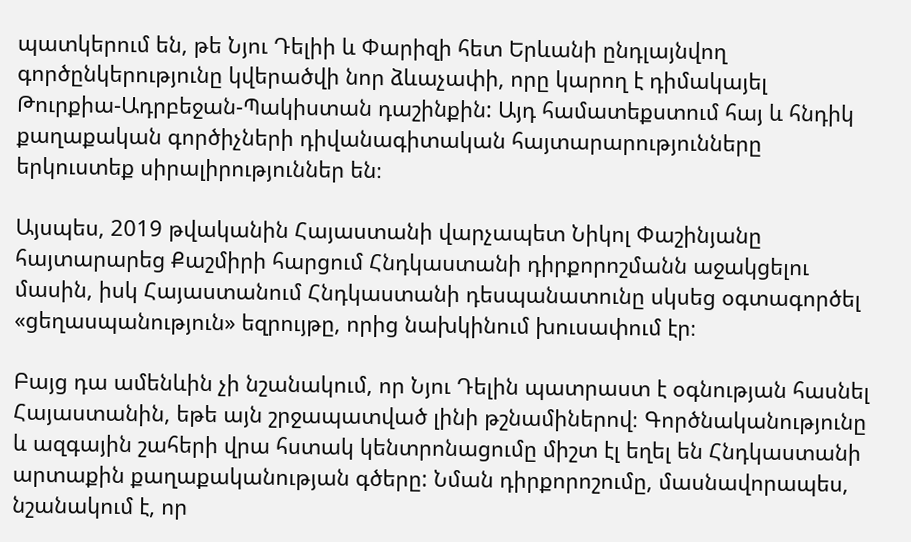պատկերում են, թե Նյու Դելիի և Փարիզի հետ Երևանի ընդլայնվող գործընկերությունը կվերածվի նոր ձևաչափի, որը կարող է դիմակայել Թուրքիա-Ադրբեջան-Պակիստան դաշինքին: Այդ համատեքստում հայ և հնդիկ քաղաքական գործիչների դիվանագիտական հայտարարությունները երկուստեք սիրալիրություններ են։

Այսպես, 2019 թվականին Հայաստանի վարչապետ Նիկոլ Փաշինյանը հայտարարեց Քաշմիրի հարցում Հնդկաստանի դիրքորոշմանն աջակցելու մասին, իսկ Հայաստանում Հնդկաստանի դեսպանատունը սկսեց օգտագործել «ցեղասպանություն» եզրույթը, որից նախկինում խուսափում էր։

Բայց դա ամենևին չի նշանակում, որ Նյու Դելին պատրաստ է օգնության հասնել Հայաստանին, եթե այն շրջապատված լինի թշնամիներով։ Գործնականությունը և ազգային շահերի վրա հստակ կենտրոնացումը միշտ էլ եղել են Հնդկաստանի արտաքին քաղաքականության գծերը: Նման դիրքորոշումը, մասնավորապես, նշանակում է, որ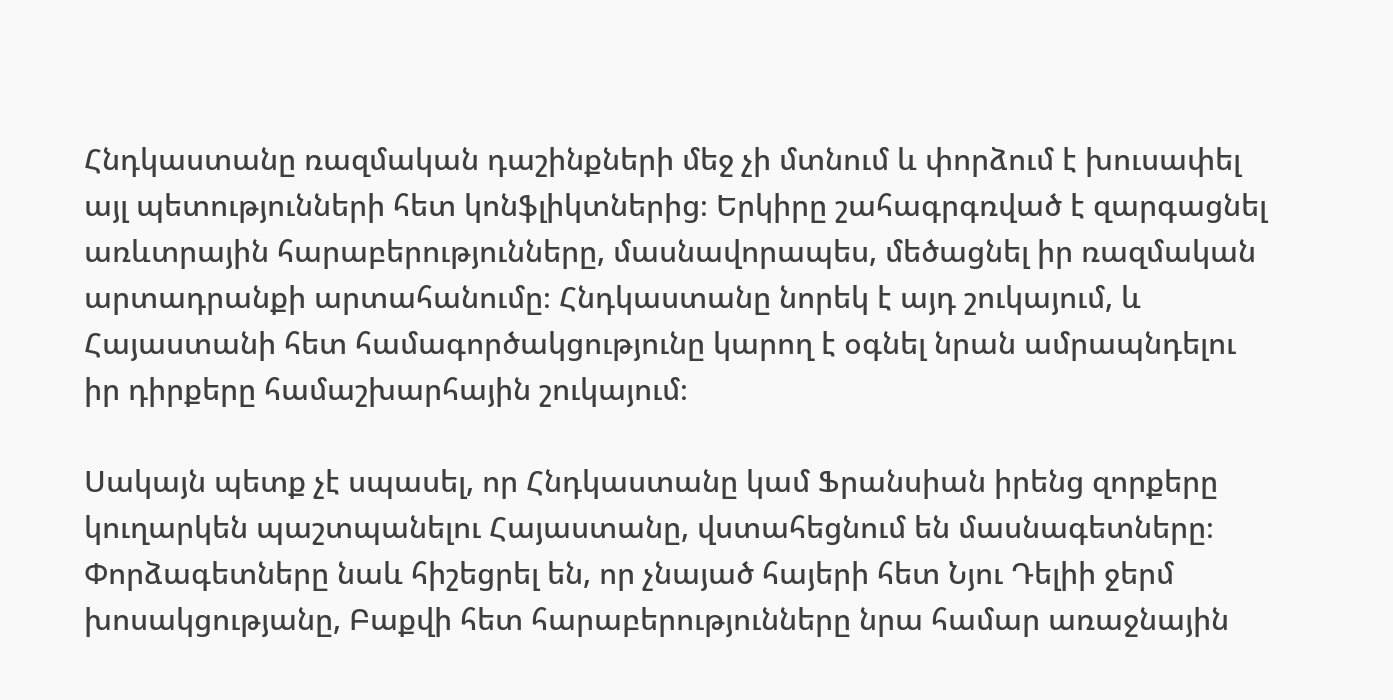Հնդկաստանը ռազմական դաշինքների մեջ չի մտնում և փորձում է խուսափել այլ պետությունների հետ կոնֆլիկտներից։ Երկիրը շահագրգռված է զարգացնել առևտրային հարաբերությունները, մասնավորապես, մեծացնել իր ռազմական արտադրանքի արտահանումը։ Հնդկաստանը նորեկ է այդ շուկայում, և Հայաստանի հետ համագործակցությունը կարող է օգնել նրան ամրապնդելու իր դիրքերը համաշխարհային շուկայում։

Սակայն պետք չէ սպասել, որ Հնդկաստանը կամ Ֆրանսիան իրենց զորքերը կուղարկեն պաշտպանելու Հայաստանը, վստահեցնում են մասնագետները։ Փորձագետները նաև հիշեցրել են, որ չնայած հայերի հետ Նյու Դելիի ջերմ խոսակցությանը, Բաքվի հետ հարաբերությունները նրա համար առաջնային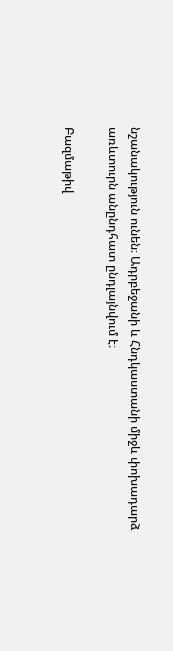նշանակություն ունեն։ Ադրբեջանի և Հնդկաստանի միջև փոխադարձ առևտուրն անընդհատ ընդլայնվում է։

Բազմաթիվ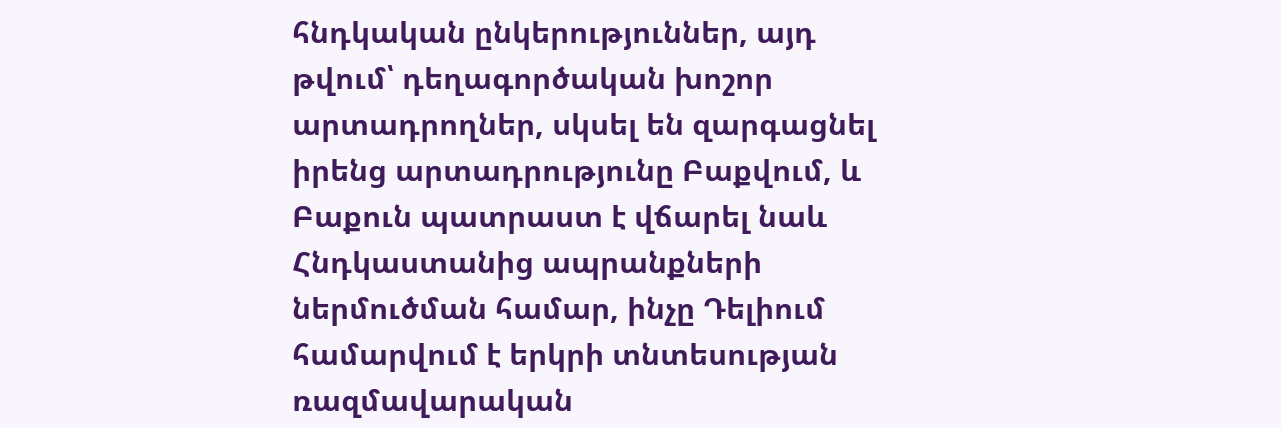հնդկական ընկերություններ, այդ թվում՝ դեղագործական խոշոր արտադրողներ, սկսել են զարգացնել իրենց արտադրությունը Բաքվում, և Բաքուն պատրաստ է վճարել նաև Հնդկաստանից ապրանքների ներմուծման համար, ինչը Դելիում համարվում է երկրի տնտեսության ռազմավարական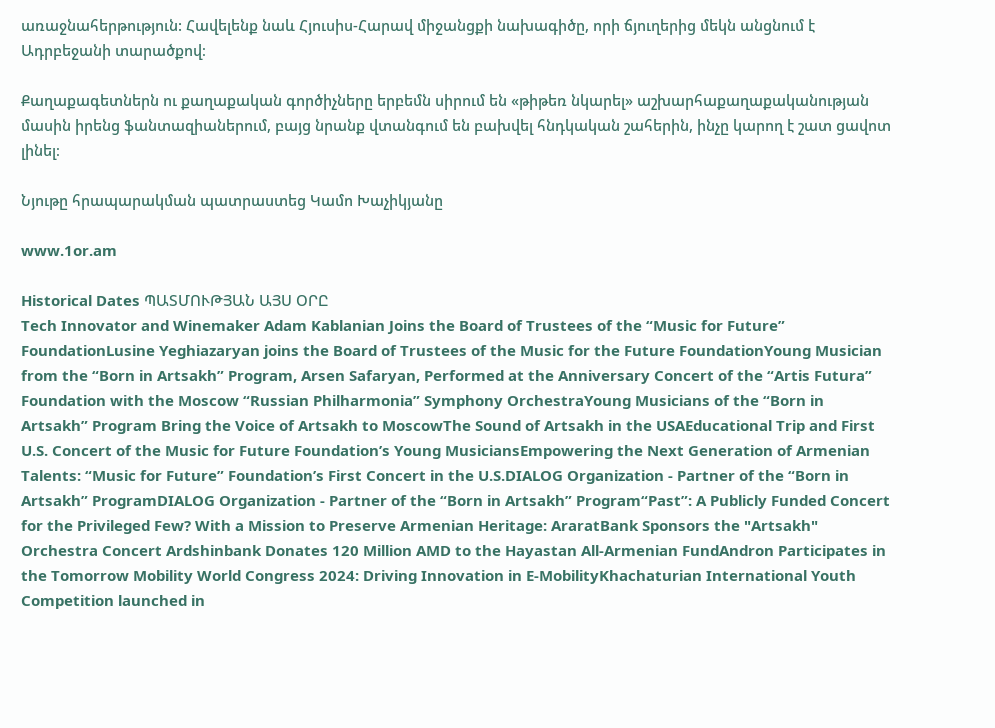առաջնահերթություն: Հավելենք նաև Հյուսիս-Հարավ միջանցքի նախագիծը, որի ճյուղերից մեկն անցնում է Ադրբեջանի տարածքով։

Քաղաքագետներն ու քաղաքական գործիչները երբեմն սիրում են «թիթեռ նկարել» աշխարհաքաղաքականության մասին իրենց ֆանտազիաներում, բայց նրանք վտանգում են բախվել հնդկական շահերին, ինչը կարող է շատ ցավոտ լինել։

Նյութը հրապարակման պատրաստեց Կամո Խաչիկյանը

www.1or.am

Historical Dates ՊԱՏՄՈՒԹՅԱՆ ԱՅՍ ՕՐԸ
Tech Innovator and Winemaker Adam Kablanian Joins the Board of Trustees of the “Music for Future” FoundationLusine Yeghiazaryan joins the Board of Trustees of the Music for the Future FoundationYoung Musician from the “Born in Artsakh” Program, Arsen Safaryan, Performed at the Anniversary Concert of the “Artis Futura” Foundation with the Moscow “Russian Philharmonia” Symphony OrchestraYoung Musicians of the “Born in Artsakh” Program Bring the Voice of Artsakh to MoscowThe Sound of Artsakh in the USAEducational Trip and First U.S. Concert of the Music for Future Foundation’s Young MusiciansEmpowering the Next Generation of Armenian Talents: “Music for Future” Foundation’s First Concert in the U.S.DIALOG Organization - Partner of the “Born in Artsakh” ProgramDIALOG Organization - Partner of the “Born in Artsakh” Program“Past”: A Publicly Funded Concert for the Privileged Few? With a Mission to Preserve Armenian Heritage: AraratBank Sponsors the "Artsakh" Orchestra Concert Ardshinbank Donates 120 Million AMD to the Hayastan All-Armenian FundAndron Participates in the Tomorrow Mobility World Congress 2024: Driving Innovation in E-MobilityKhachaturian International Youth Competition launched in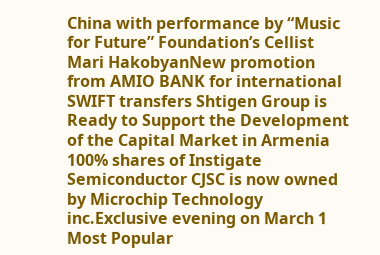China with performance by “Music for Future” Foundation’s Cellist Mari HakobyanNew promotion from AMIO BANK for international SWIFT transfers Shtigen Group is Ready to Support the Development of the Capital Market in Armenia 100% shares of Instigate Semiconductor CJSC is now owned by Microchip Technology inc.Exclusive evening on March 1
Most Popular